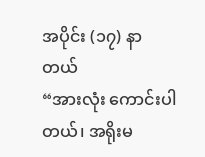အပိုင်း (၁၇) နာတယ်
“အားလုံး ကောင်းပါတယ်၊ အရိုးမ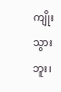ကျိုးသွားဘူး၊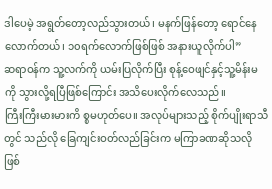ဒါပေမဲ့ အရွတ်တော့လည်သွားတယ်၊ မနက်ဖြန်တော့ ရောင်နေလောက်တယ်၊ ၁၀ရက်လောက်ဖြစ်ဖြစ် အနားယူလိုက်ပါ”
ဆရာဝန်က သူ့လက်ကို ယမ်းပြလိုက်ပြီး စုန့်ဝေဖျင်နှင့်သူ့မိန်းမကို သွားလို့ရပြီဖြစ်ကြောင်း အသိပေးလိုက်လေသည်။
ကြီးကြီးမားမားကိ စ္စမဟုတ်ပေ။ အလုပ်များသည့် စိုက်ပျိုးရာသီတွင် သည်လို ခြေကျင်းဝတ်လည်ခြင်းက မကြာခဏဆိုသလို ဖြစ်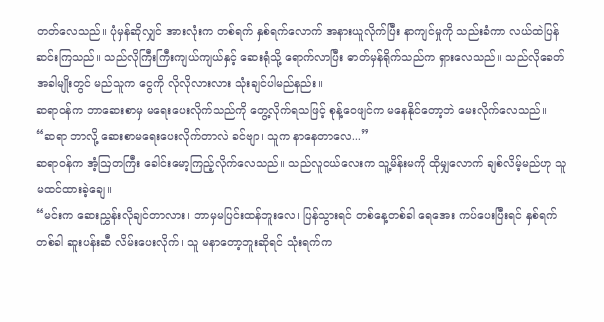တတ်လေသည်။ ပုံမှန်ဆိုလျှင် အားလုံးက တစ်ရက် နှစ်ရက်လောက် အနားယူလိုက်ပြီး နာကျင်မှုကို သည်းခံကာ လယ်ထဲပြန်ဆင်းကြသည်။ သည်လိုကြီးကြီးကျယ်ကျယ်နှင့် ဆေးရုံသို့ ရောက်လာပြီး ဓာတ်မှန်ရိုက်သည်က ရှားလေသည်။ သည်လိုခေတ်အခါမျိုးတွင် မည်သူက ငွေကို လိုလိုလားလား သုံးချင်ပါမည်နည်း။
ဆရာဝန်က ဘာဆေးစာမှ မရေးပေးလိုက်သည်ကို တွေ့လိုက်ရသဖြင့် စုန့်ဝေဖျင်က မနေနိုင်တော့ဘဲ မေးလိုက်လေသည်။
“ဆရာ ဘာလို့ ဆေးစာမရေးပေးလိုက်တာလဲ ခင်ဗျာ၊ သူက နာနေတာလေ...”
ဆရာဝန်က အံ့ဩတကြီး ခေါင်းမော့ကြည့်လိုက်လေသည်။ သည်လူငယ်လေးက သူ့မိန်းမကို ထိုမျှလောက် ချစ်လိမ့်မည်ဟု သူ မထင်ထားခဲ့ချေ။
“မင်းက ဆေးညွှန်းလိုချင်တာလား၊ ဘာမှမပြင်းထန်ဘူးလေ၊ ပြန်သွားရင် တစ်နေ့တစ်ခါ ရေအေး ကပ်ပေးပြီးရင် နှစ်ရက်တစ်ခါ ဆူးပန်းဆီ လိမ်းပေးလိုက်၊ သူ မနာတော့ဘူးဆိုရင် သုံးရက်က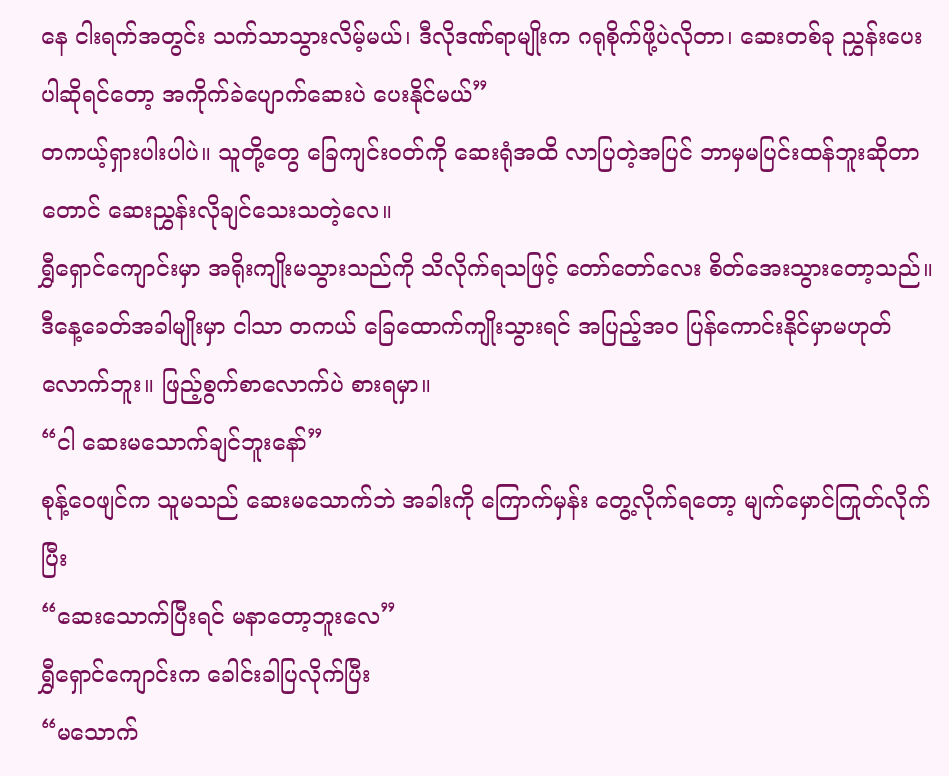နေ ငါးရက်အတွင်း သက်သာသွားလိမ့်မယ်၊ ဒီလိုဒဏ်ရာမျိုးက ဂရုစိုက်ဖို့ပဲလိုတာ၊ ဆေးတစ်ခု ညွှန်းပေးပါဆိုရင်တော့ အကိုက်ခဲပျောက်ဆေးပဲ ပေးနိုင်မယ်”
တကယ့်ရှားပါးပါပဲ။ သူတို့တွေ ခြေကျင်းဝတ်ကို ဆေးရုံအထိ လာပြတဲ့အပြင် ဘာမှမပြင်းထန်ဘူးဆိုတာတောင် ဆေးညွှန်းလိုချင်သေးသတဲ့လေ။
ရွှီရှောင်ကျောင်းမှာ အရိုးကျိုးမသွားသည်ကို သိလိုက်ရသဖြင့် တော်တော်လေး စိတ်အေးသွားတော့သည်။ ဒီနေ့ခေတ်အခါမျိုးမှာ ငါသာ တကယ် ခြေထောက်ကျိုးသွားရင် အပြည့်အဝ ပြန်ကောင်းနိုင်မှာမဟုတ်လောက်ဘူး။ ဖြည့်စွက်စာလောက်ပဲ စားရမှာ။
“ငါ ဆေးမသောက်ချင်ဘူးနော်”
စုန့်ဝေဖျင်က သူမသည် ဆေးမသောက်ဘဲ အခါးကို ကြောက်မှန်း တွေ့လိုက်ရတော့ မျက်မှောင်ကြုတ်လိုက်ပြီး
“ဆေးသောက်ပြီးရင် မနာတော့ဘူးလေ”
ရွှီရှောင်ကျောင်းက ခေါင်းခါပြလိုက်ပြီး
“မသောက်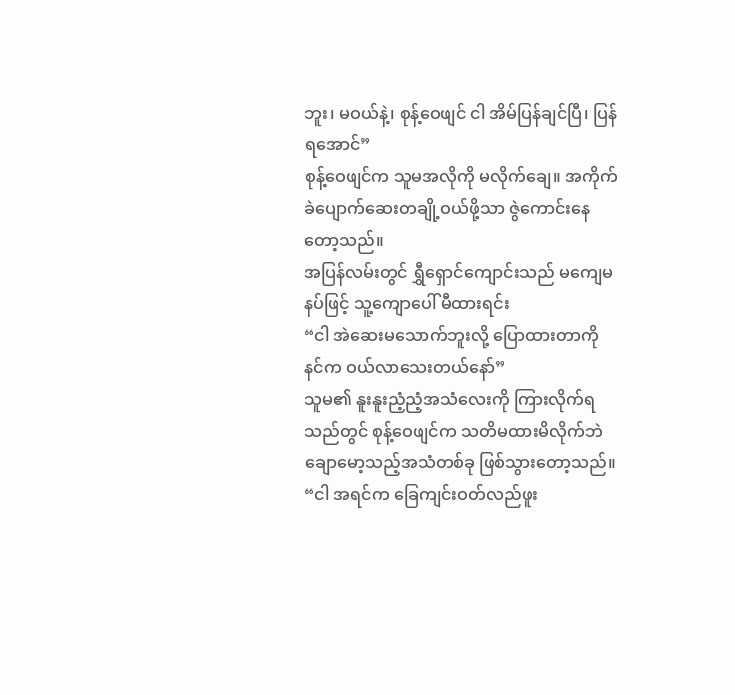ဘူး၊ မဝယ်နဲ့၊ စုန့်ဝေဖျင် ငါ အိမ်ပြန်ချင်ပြီ၊ ပြန်ရအောင်”
စုန့်ဝေဖျင်က သူမအလိုကို မလိုက်ချေ။ အကိုက်ခဲပျောက်ဆေးတချို့ဝယ်ဖို့သာ ဇွဲကောင်းနေတော့သည်။
အပြန်လမ်းတွင် ရွှီရှောင်ကျောင်းသည် မကျေမနပ်ဖြင့် သူ့ကျောပေါ် မီထားရင်း
“ငါ အဲဆေးမသောက်ဘူးလို့ ပြောထားတာကို နင်က ဝယ်လာသေးတယ်နော်”
သူမ၏ နူးနူးညံ့ညံ့အသံလေးကို ကြားလိုက်ရသည်တွင် စုန့်ဝေဖျင်က သတိမထားမိလိုက်ဘဲ ချောမော့သည့်အသံတစ်ခု ဖြစ်သွားတော့သည်။
“ငါ အရင်က ခြေကျင်းဝတ်လည်ဖူး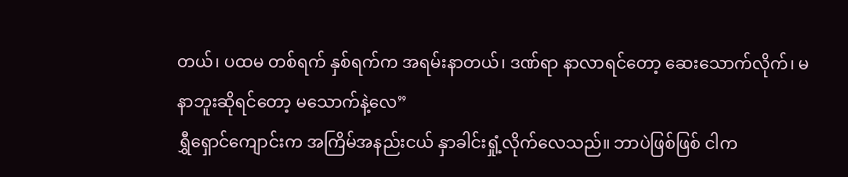တယ်၊ ပထမ တစ်ရက် နှစ်ရက်က အရမ်းနာတယ်၊ ဒဏ်ရာ နာလာရင်တော့ ဆေးသောက်လိုက်၊ မနာဘူးဆိုရင်တော့ မသောက်နဲ့လေ”
ရွှီရှောင်ကျောင်းက အကြိမ်အနည်းငယ် နှာခါင်းရှုံ့လိုက်လေသည်။ ဘာပဲဖြစ်ဖြစ် ငါက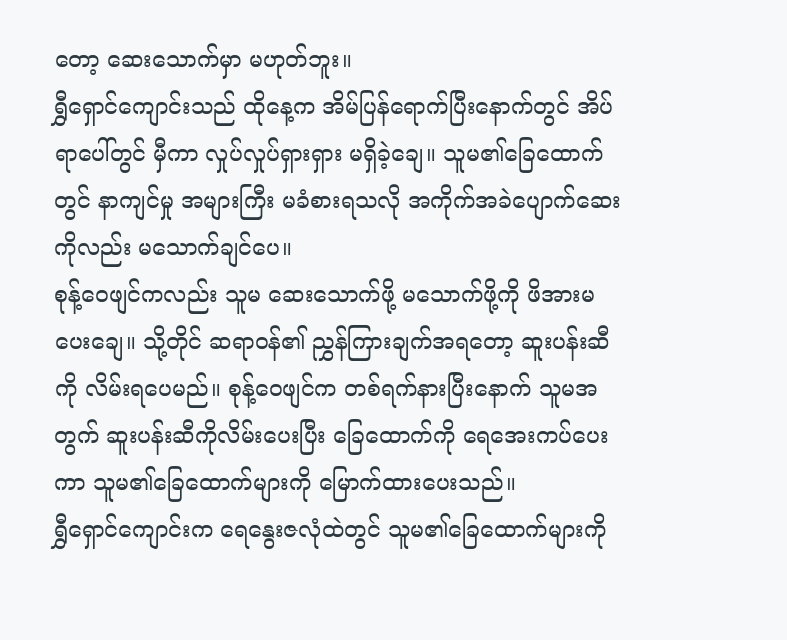တော့ ဆေးသောက်မှာ မဟုတ်ဘူး။
ရွှီရှောင်ကျောင်းသည် ထိုနေ့က အိမ်ပြန်ရောက်ပြီးနောက်တွင် အိပ်ရာပေါ်တွင် မှီကာ လှုပ်လှုပ်ရှားရှား မရှိခဲ့ချေ။ သူမ၏ခြေထောက်တွင် နာကျင်မှု အများကြီး မခံစားရသလို အကိုက်အခဲပျောက်ဆေးကိုလည်း မသောက်ချင်ပေ။
စုန့်ဝေဖျင်ကလည်း သူမ ဆေးသောက်ဖို့ မသောက်ဖို့ကို ဖိအားမပေးချေ။ သို့တိုင် ဆရာဝန်၏ ညွှန်ကြားချက်အရတော့ ဆူးပန်းဆီကို လိမ်းရပေမည်။ စုန့်ဝေဖျင်က တစ်ရက်နားပြီးနောက် သူမအတွက် ဆူးပန်းဆီကိုလိမ်းပေးပြီး ခြေထောက်ကို ရေအေးကပ်ပေးကာ သူမ၏ခြေထောက်များကို မြောက်ထားပေးသည်။
ရွှီရှောင်ကျောင်းက ရေနွေးဇလုံထဲတွင် သူမ၏ခြေထောက်များကို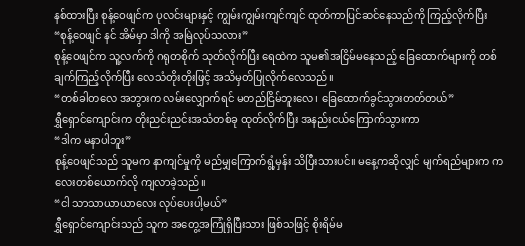နစ်ထားပြီး စုန့်ဝေဖျင်က ပုလင်းများနှင့် ကျွမ်းကျွမ်းကျင်ကျင် ထုတ်ကာပြင်ဆင်နေသည်ကို ကြည့်လိုက်ပြီး
“စုန့်ဝေဖျင် နင် အိမ်မှာ ဒါကို အမြဲလုပ်သလား”
စုန့်ဝေဖျင်က သူ့လက်ကို ဂရုတစိုက် သုတ်လိုက်ပြီး ရေထဲက သူမ၏အငြိမ်မနေသည့် ခြေထောက်များကို တစ်ချက်ကြည့်လိုက်ပြီး လေသံတိုးတိုးဖြင့် အသိမှတ်ပြုလိုက်လေသည်။
“တစ်ခါတလေ အဘွားက လမ်းလျှောက်ရင် မတည်ငြိမ်ဘူးလေ၊ ခြေထောက်ခွင်သွားတတ်တယ်”
ရွှီရှောင်ကျောင်းက တိုးညင်းညင်းအသံတစ်ခု ထုတ်လိုက်ပြီး အနည်းငယ်ကြောက်သွားကာ
“ဒါက မနာပါဘူး”
စုန့်ဝေဖျင်သည် သူမက နာကျင်မှုကို မည်မျှကြောက်ရွံ့မှန်း သိပြီးသားပင်။ မနေ့ကဆိုလျှင် မျက်ရည်များက ကလေးတစ်ယောက်လို ကျလာခဲ့သည်။
“ငါ သာသာယာယာလေး လုပ်ပေးပါ့မယ်”
ရွှီရှောင်ကျောင်းသည် သူက အတွေ့အကြုံရှိပြီးသား ဖြစ်သဖြင့် စိုးရိမ်မ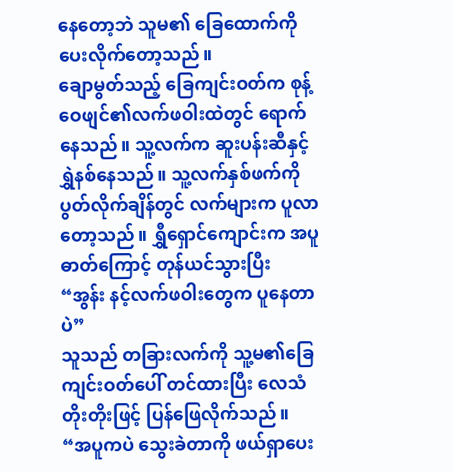နေတော့ဘဲ သူမ၏ ခြေထောက်ကို ပေးလိုက်တော့သည်။
ချောမွတ်သည့် ခြေကျင်းဝတ်က စုန့်ဝေဖျင်၏လက်ဖဝါးထဲတွင် ရောက်နေသည်။ သူ့လက်က ဆူးပန်းဆီနှင့် ရွှဲနစ်နေသည်။ သူ့လက်နှစ်ဖက်ကို ပွတ်လိုက်ချိန်တွင် လက်များက ပူလာတော့သည်။ ရွှီရှောင်ကျောင်းက အပူဓာတ်ကြောင့် တုန်ယင်သွားပြီး
“အွန်း နင့်လက်ဖဝါးတွေက ပူနေတာပဲ”
သူသည် တခြားလက်ကို သူ့မ၏ခြေကျင်းဝတ်ပေါ် တင်ထားပြီး လေသံတိုးတိုးဖြင့် ပြန်ဖြေလိုက်သည်။
“အပူကပဲ သွေးခဲတာကို ဖယ်ရှာပေး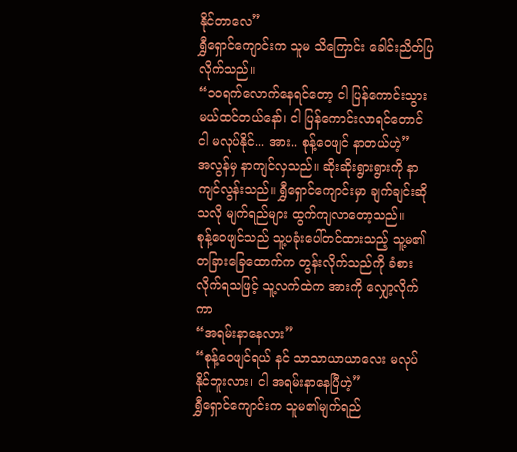နိုင်တာလေ”
ရွှီရှောင်ကျောင်းက သူမ သိကြောင်း ခေါင်းညိတ်ပြလိုက်သည်။
“၁၀ရက်လောက်နေရင်တော့ ငါ ပြန်ကောင်းသွားမယ်ထင်တယ်နော်၊ ငါ ပြန်ကောင်းလာရင်တောင် ငါ မလုပ်နိုင်... အား.. စုန့်ဝေဖျင် နာတယ်ဟဲ့”
အလွန်မှ နာကျင်လှသည်။ ဆိုးဆိုးရွားရွားကို နာကျင်လွန်းသည်။ ရွှီရှောင်ကျောင်းမှာ ချက်ချင်းဆိုသလို မျက်ရည်များ ထွက်ကျလာတော့သည်။
စုန့်ဝေဖျင်သည် သူ့ပခုံးပေါ်တင်ထားသည့် သူ့မ၏တခြားခြေထောက်က တွန်းလိုက်သည်ကို ခံစားလိုက်ရသဖြင့် သူ့လက်ထဲက အားကို လျှော့လိုက်ကာ
“အရမ်းနာနေလား”
“စုန့်ဝေဖျင်ရယ် နင် သာသာယာယာလေး မလုပ်နိုင်ဘူးလား၊ ငါ အရမ်းနာနေပြီဟဲ့”
ရွှီရှောင်ကျောင်းက သူမ၏မျက်ရည်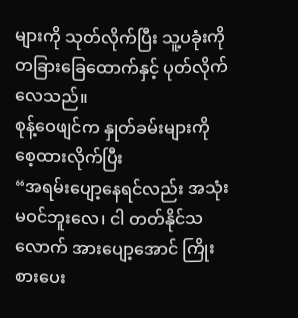များကို သုတ်လိုက်ပြီး သူ့ပခုံးကို တခြားခြေထောက်နှင့် ပုတ်လိုက်လေသည်။
စုန့်ဝေဖျင်က နှုတ်ခမ်းများကို စေ့ထားလိုက်ပြီး
“အရမ်းပျော့နေရင်လည်း အသုံးမဝင်ဘူးလေ၊ ငါ တတ်နိုင်သလောက် အားပျော့အောင် ကြိုးစားပေး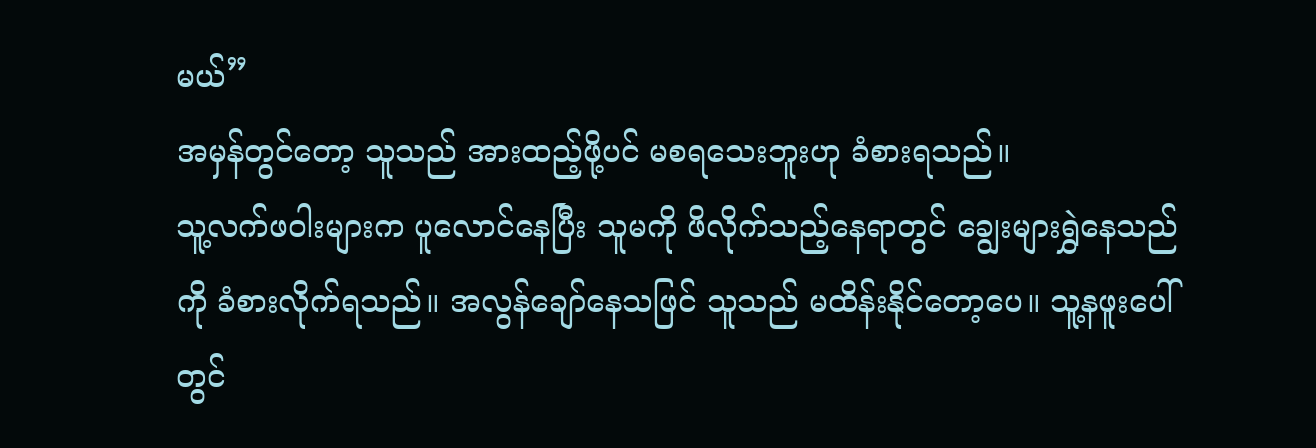မယ်”
အမှန်တွင်တော့ သူသည် အားထည့်ဖို့ပင် မစရသေးဘူးဟု ခံစားရသည်။
သူ့လက်ဖဝါးများက ပူလောင်နေပြီး သူမကို ဖိလိုက်သည့်နေရာတွင် ချွေးများရွှဲနေသည်ကို ခံစားလိုက်ရသည်။ အလွန်ချော်နေသဖြင် သူသည် မထိန်းနိုင်တော့ပေ။ သူ့နဖူးပေါ်တွင်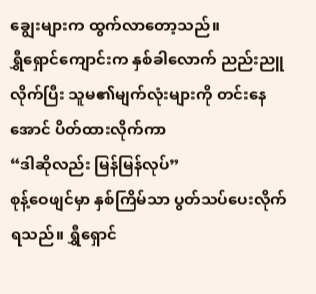ချွေးများက ထွက်လာတော့သည်။
ရွှီရှောင်ကျောင်းက နှစ်ခါလောက် ညည်းညူလိုက်ပြီး သူမ၏မျက်လုံးများကို တင်းနေအောင် ပိတ်ထားလိုက်ကာ
“ဒါဆိုလည်း မြန်မြန်လုပ်”
စုန့်ဝေဖျင်မှာ နှစ်ကြိမ်သာ ပွတ်သပ်ပေးလိုက်ရသည်။ ရွှီရှောင်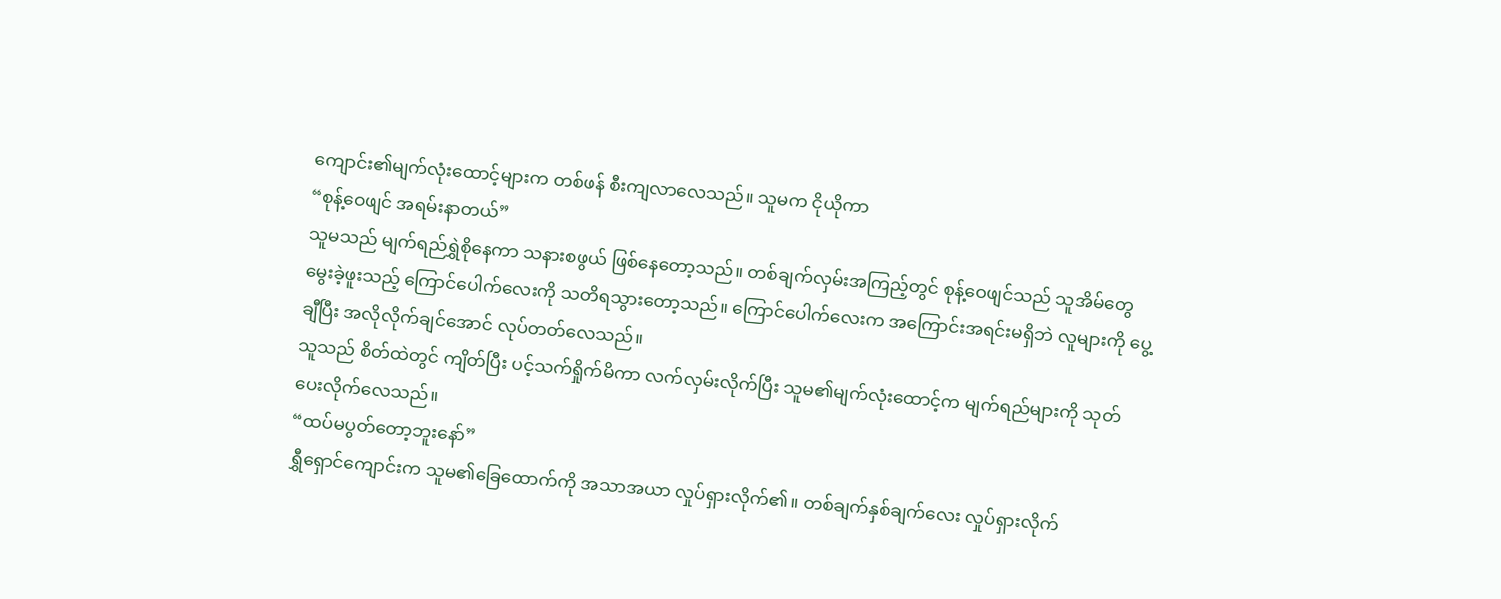ကျောင်း၏မျက်လုံးထောင့်များက တစ်ဖန် စီးကျလာလေသည်။ သူမက ငိုယိုကာ
“စုန့်ဝေဖျင် အရမ်းနာတယ်”
သူမသည် မျက်ရည်ရွှဲစိုနေကာ သနားစဖွယ် ဖြစ်နေတော့သည်။ တစ်ချက်လှမ်းအကြည့်တွင် စုန့်ဝေဖျင်သည် သူအိမ်တွေမွေးခဲ့ဖူးသည့် ကြောင်ပေါက်လေးကို သတိရသွားတော့သည်။ ကြောင်ပေါက်လေးက အကြောင်းအရင်းမရှိဘဲ လူများကို ပွေ့ချီပြီး အလိုလိုက်ချင်အောင် လုပ်တတ်လေသည်။
သူသည် စိတ်ထဲတွင် ကျိတ်ပြီး ပင့်သက်ရှိုက်မိကာ လက်လှမ်းလိုက်ပြီး သူမ၏မျက်လုံးထောင့်က မျက်ရည်များကို သုတ်ပေးလိုက်လေသည်။
“ထပ်မပွတ်တော့ဘူးနော်”
ရွှီရှောင်ကျောင်းက သူမ၏ခြေထောက်ကို အသာအယာ လှုပ်ရှားလိုက်၏။ တစ်ချက်နှစ်ချက်လေး လှုပ်ရှားလိုက်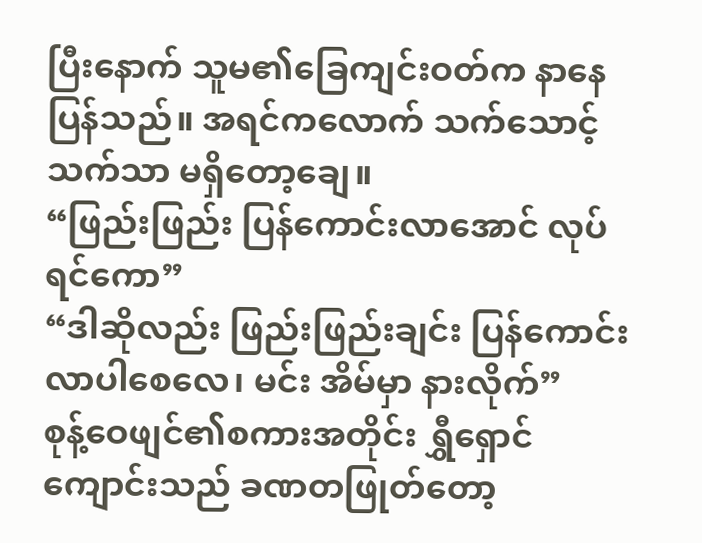ပြီးနောက် သူမ၏ခြေကျင်းဝတ်က နာနေပြန်သည်။ အရင်ကလောက် သက်သောင့်သက်သာ မရှိတော့ချေ။
“ဖြည်းဖြည်း ပြန်ကောင်းလာအောင် လုပ်ရင်ကော”
“ဒါဆိုလည်း ဖြည်းဖြည်းချင်း ပြန်ကောင်းလာပါစေလေ၊ မင်း အိမ်မှာ နားလိုက်”
စုန့်ဝေဖျင်၏စကားအတိုင်း ရွှီရှောင်ကျောင်းသည် ခဏတဖြုတ်တော့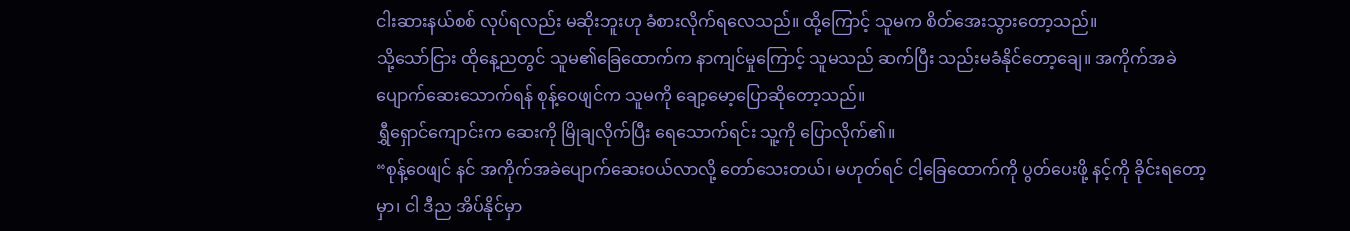ငါးဆားနယ်စစ် လုပ်ရလည်း မဆိုးဘူးဟု ခံစားလိုက်ရလေသည်။ ထို့ကြောင့် သူမက စိတ်အေးသွားတော့သည်။
သို့သော်ငြား ထိုနေ့ညတွင် သူမ၏ခြေထောက်က နာကျင်မှုကြောင့် သူမသည် ဆက်ပြီး သည်းမခံနိုင်တော့ချေ။ အကိုက်အခဲပျောက်ဆေးသောက်ရန် စုန့်ဝေဖျင်က သူမကို ချော့မော့ပြောဆိုတော့သည်။
ရွှီရှောင်ကျောင်းက ဆေးကို မြိုချလိုက်ပြီး ရေသောက်ရင်း သူ့ကို ပြောလိုက်၏။
“စုန့်ဝေဖျင် နင် အကိုက်အခဲပျောက်ဆေးဝယ်လာလို့ တော်သေးတယ်၊ မဟုတ်ရင် ငါ့ခြေထောက်ကို ပွတ်ပေးဖို့ နင့်ကို ခိုင်းရတော့မှာ၊ ငါ ဒီည အိပ်နိုင်မှာ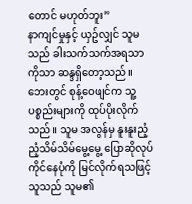တောင် မဟုတ်ဘူး”
နာကျင်မှုနှင့် ယှဥ်လျှင် သူမသည် ခါးသက်သက်အရသာကိုသာ ဆန္ဒရှိတော့သည်။
ဘေးတွင် စုန့်ဝေဖျင်က သူ့ပစ္စည်းများကို ထုပ်ပိုးလိုက်သည်။ သူမ အလွန်မှ နူးနူးညံ့ညံ့သိမ်သိမ်မွေ့မွေ့ ပြောဆိုလုပ်ကိုင်နေပုံကို မြင်လိုက်ရသဖြင့် သူသည် သူမ၏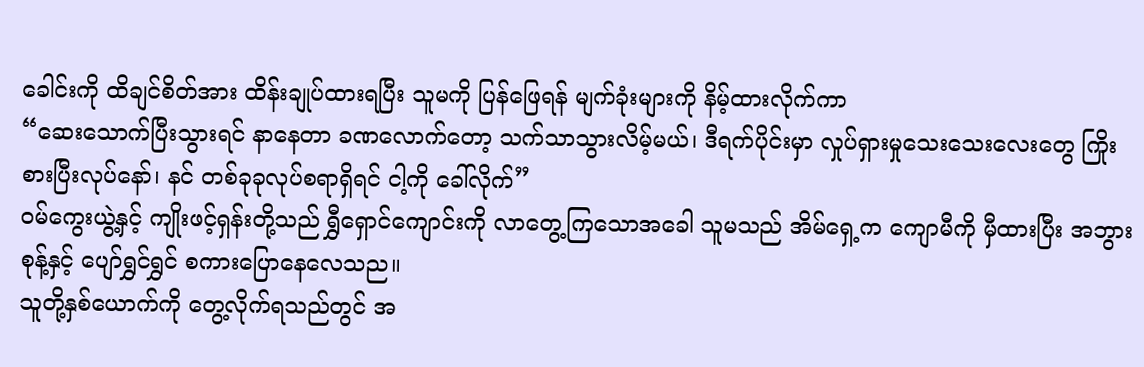ခေါင်းကို ထိချင်စိတ်အား ထိန်းချုပ်ထားရပြီး သူမကို ပြန်ဖြေရန် မျက်ခုံးများကို နိမ့်ထားလိုက်ကာ
“ဆေးသောက်ပြီးသွားရင် နာနေတာ ခဏလောက်တော့ သက်သာသွားလိမ့်မယ်၊ ဒီရက်ပိုင်းမှာ လှုပ်ရှားမှုသေးသေးလေးတွေ ကြိုးစားပြီးလုပ်နော်၊ နင် တစ်ခုခုလုပ်စရာရှိရင် ငါ့ကို ခေါ်လိုက်”
ဝမ်ကွေးယွဲ့နှင့် ကျိုးဖင့်ရှန်းတို့သည် ရွှီရှောင်ကျောင်းကို လာတွေ့ကြသောအခေါ သူမသည် အိမ်ရှေ့က ကျောမီကို မှီထားပြီး အဘွားစုန့်နှင့် ပျော်ရွှင်ရွှင် စကားပြောနေလေသည။
သူတို့နှစ်ယောက်ကို တွေ့လိုက်ရသည်တွင် အ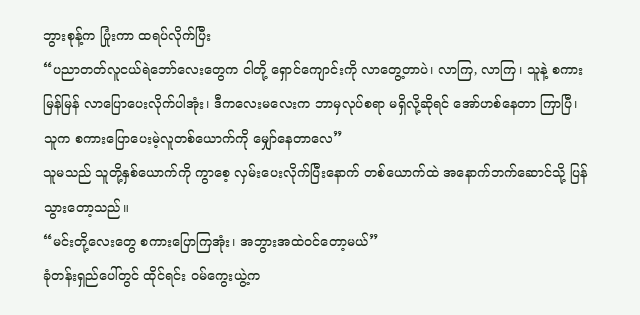ဘွားစုန့်က ပြုံးကာ ထရပ်လိုက်ပြီး
“ပညာတတ်လူငယ်ရဲဘော်လေးတွေက ငါတို့ ရှောင်ကျောင်းကို လာတွေ့တာပဲ၊ လာကြ, လာကြ၊ သူနဲ့ စကားမြန်မြန် လာပြောပေးလိုက်ပါအုံး၊ ဒီကလေးမလေးက ဘာမှလုပ်စရာ မရှိလို့ဆိုရင် အော်ဟစ်နေတာ ကြာပြီ၊ သူက စကားပြောပေးမဲ့လူတစ်ယောက်ကို မျှော်နေတာလေ”
သူမသည် သူတို့နှစ်ယောက်ကို ကွာစေ့ လှမ်းပေးလိုက်ပြီးနောက် တစ်ယောက်ထဲ အနောက်ဘက်ဆောင်သို့ ပြန်သွားတော့သည်။
“မင်းတို့လေးတွေ စကားပြောကြအုံး၊ အဘွားအထဲဝင်တော့မယ်”
ခုံတန်းရှည်ပေါ်တွင် ထိုင်ရင်း ဝမ်ကွေးယွဲ့က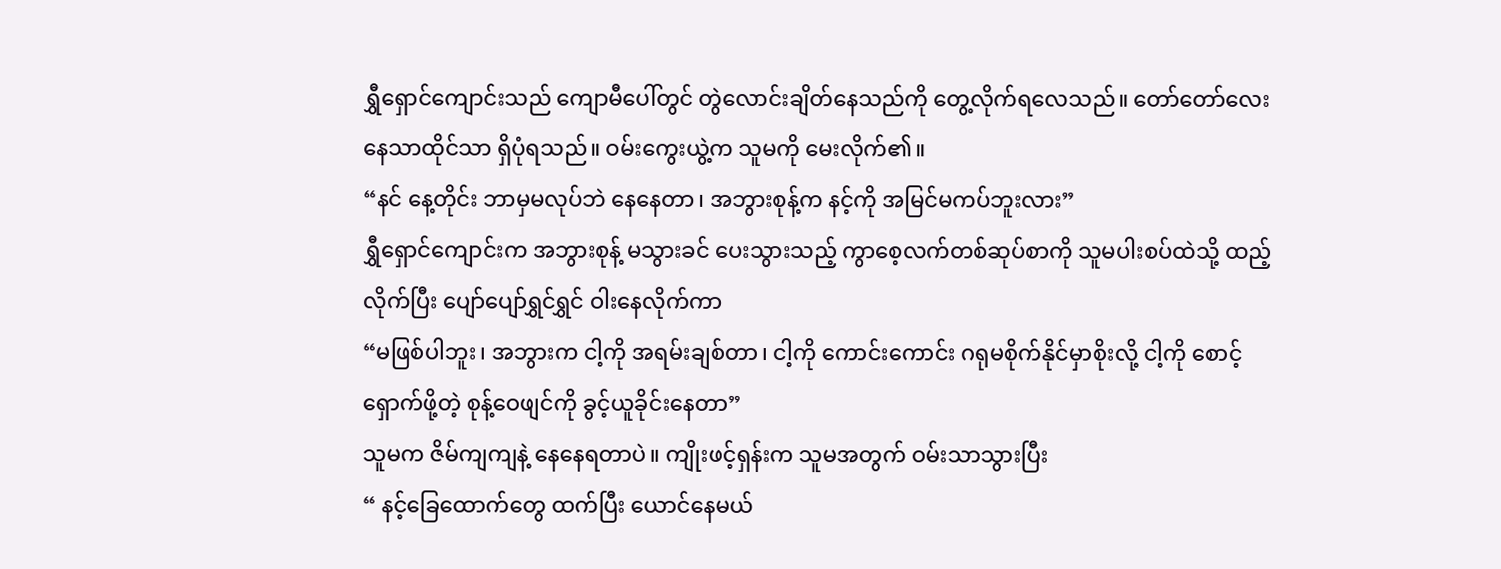ရွှီရှောင်ကျောင်းသည် ကျောမီပေါ်တွင် တွဲလောင်းချိတ်နေသည်ကို တွေ့လိုက်ရလေသည်။ တော်တော်လေး နေသာထိုင်သာ ရှိပုံရသည်။ ဝမ်းကွေးယွဲ့က သူမကို မေးလိုက်၏။
“နင် နေ့တိုင်း ဘာမှမလုပ်ဘဲ နေနေတာ၊ အဘွားစုန့်က နင့်ကို အမြင်မကပ်ဘူးလား”
ရွှီရှောင်ကျောင်းက အဘွားစုန့် မသွားခင် ပေးသွားသည့် ကွာစေ့လက်တစ်ဆုပ်စာကို သူမပါးစပ်ထဲသို့ ထည့်လိုက်ပြီး ပျော်ပျော်ရွှင်ရွှင် ဝါးနေလိုက်ကာ
“မဖြစ်ပါဘူး၊ အဘွားက ငါ့ကို အရမ်းချစ်တာ၊ ငါ့ကို ကောင်းကောင်း ဂရုမစိုက်နိုင်မှာစိုးလို့ ငါ့ကို စောင့်ရှောက်ဖို့တဲ့ စုန့်ဝေဖျင်ကို ခွင့်ယူခိုင်းနေတာ”
သူမက ဇိမ်ကျကျနဲ့ နေနေရတာပဲ။ ကျိုးဖင့်ရှန်းက သူမအတွက် ဝမ်းသာသွားပြီး
“ နင့်ခြေထောက်တွေ ထက်ပြီး ယောင်နေမယ်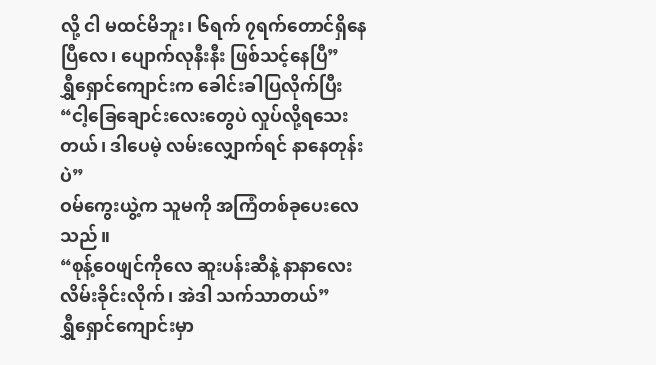လို့ ငါ မထင်မိဘူး၊ ၆ရက် ၇ရက်တောင်ရှိနေပြီလေ၊ ပျောက်လုနီးနီး ဖြစ်သင့်နေပြီ”
ရွှီရှောင်ကျောင်းက ခေါင်းခါပြလိုက်ပြီး
“ငါ့ခြေချောင်းလေးတွေပဲ လှုပ်လို့ရသေးတယ်၊ ဒါပေမဲ့ လမ်းလျှောက်ရင် နာနေတုန်းပဲ”
ဝမ်ကွေးယွဲ့က သူမကို အကြံတစ်ခုပေးလေသည်။
“စုန့်ဝေဖျင်ကိုလေ ဆူးပန်းဆီနဲ့ နာနာလေး လိမ်းခိုင်းလိုက်၊ အဲဒါ သက်သာတယ်”
ရွှီရှောင်ကျောင်းမှာ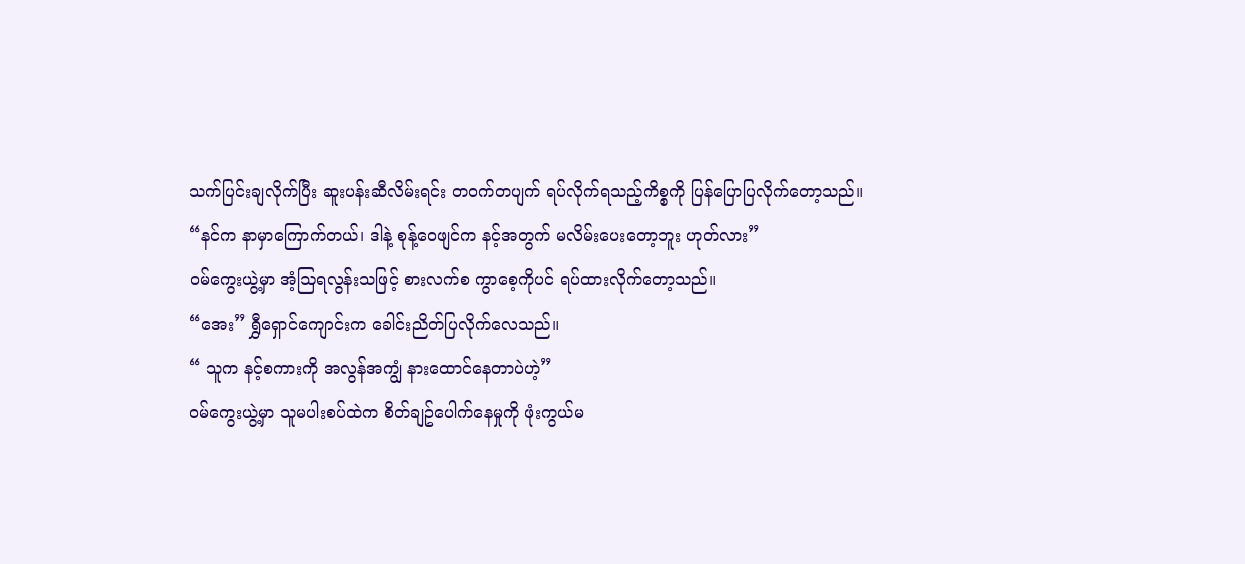သက်ပြင်းချလိုက်ပြီး ဆူးပန်းဆီလိမ်းရင်း တဝက်တပျက် ရပ်လိုက်ရသည့်ကိစ္စကို ပြန်ပြောပြလိုက်တော့သည်။
“နင်က နာမှာကြောက်တယ်၊ ဒါနဲ့ စုန့်ဝေဖျင်က နင့်အတွက် မလိမ်းပေးတော့ဘူး ဟုတ်လား”
ဝမ်ကွေးယွဲ့မှာ အံ့ဩရလွန်းသဖြင့် စားလက်စ ကွာစေ့ကိုပင် ရပ်ထားလိုက်တော့သည်။
“အေး” ရွှီရှောင်ကျောင်းက ခေါင်းညိတ်ပြလိုက်လေသည်။
“ သူက နင့်စကားကို အလွန်အကျွံ နားထောင်နေတာပဲဟဲ့”
ဝမ်ကွေးယွဲ့မှာ သူမပါးစပ်ထဲက စိတ်ချဥ်ပေါက်နေမှုကို ဖုံးကွယ်မ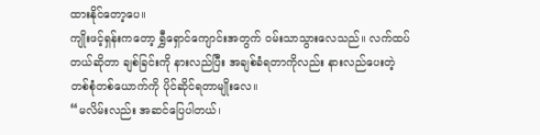ထားနိုင်တော့ပေ။
ကျိုးဖင့်ရှန်းကတော့ ရွှီရှောင်ကျောင်းအတွက် ဝမ်းသာသွားလေသည်။ လက်ထပ်တယ်ဆိုတာ ချစ်ခြင်းကို နားလည်ပြီး အချစ်ခံရတာကိုလည်း နားလည်ပေးတဲ့ တစ်စုံတစ်ယောက်ကို ပိုင်ဆိုင်ရတာမျိုးလေ။
“မလိမ်းလည်း အဆင်ပြေပါတယ်၊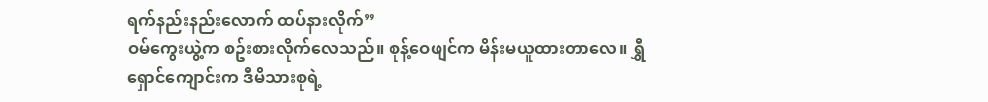ရက်နည်းနည်းလောက် ထပ်နားလိုက်”
ဝမ်ကွေးယွဲ့က စဥ်းစားလိုက်လေသည်။ စုန့်ဝေဖျင်က မိန်းမယူထားတာလေ။ ရွှီရှောင်ကျောင်းက ဒီမိသားစုရဲ့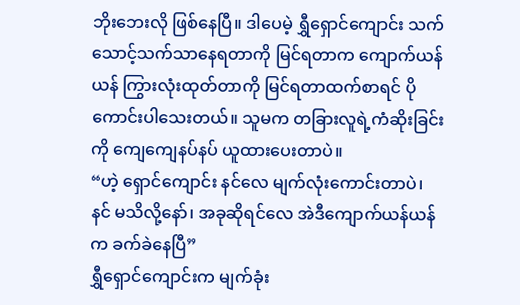ဘိုးဘေးလို ဖြစ်နေပြီ။ ဒါပေမဲ့ ရွှီရှောင်ကျောင်း သက်သောင့်သက်သာနေရတာကို မြင်ရတာက ကျောက်ယန်ယန် ကြွားလုံးထုတ်တာကို မြင်ရတာထက်စာရင် ပိုကောင်းပါသေးတယ်။ သူမက တခြားလူရဲ့ကံဆိုးခြင်းကို ကျေကျေနပ်နပ် ယူထားပေးတာပဲ။
“ဟဲ့ ရှောင်ကျောင်း နင်လေ မျက်လုံးကောင်းတာပဲ၊ နင် မသိလို့နော်၊ အခုဆိုရင်လေ အဲဒီကျောက်ယန်ယန်က ခက်ခဲနေပြီ”
ရွှီရှောင်ကျောင်းက မျက်ခုံး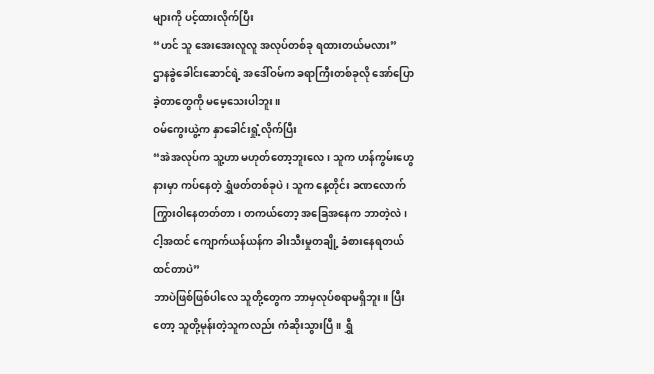များကို ပင့်ထားလိုက်ပြီး
“ဟင် သူ အေးအေးလူလူ အလုပ်တစ်ခု ရထားတယ်မလား”
ဌာနခွဲခေါင်းဆောင်ရဲ့ အဒေါ်ဝမ်က ခရာကြီးတစ်ခုလို အော်ပြောခဲ့တာတွေကို မမေ့သေးပါဘူး။
ဝမ်ကွေးယွဲ့က နှာခေါင်းရှုံ့လိုက်ပြီး
“အဲအလုပ်က သူ့ဟာ မဟုတ်တော့ဘူးလေ၊ သူက ဟန်ကွမ်းဟွေနားမှာ ကပ်နေတဲ့ ရွှံဖတ်တစ်ခုပဲ၊ သူက နေ့တိုင်း ခဏလောက် ကြွားဝါနေတတ်တာ၊ တကယ်တော့ အခြေအနေက ဘာတဲ့လဲ၊ ငါ့အထင် ကျောက်ယန်ယန်က ခါးသီးမှုတချို့ ခံစားနေရတယ်ထင်တာပဲ”
ဘာပဲဖြစ်ဖြစ်ပါလေ သူတို့တွေက ဘာမှလုပ်စရာမရှိဘူး။ ပြီးတော့ သူတို့မုန်းတဲ့သူကလည်း ကံဆိုးသွားပြီ။ ရွှီ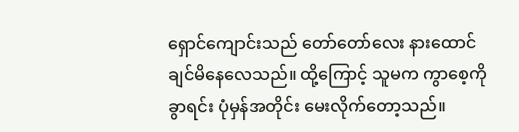ရှောင်ကျောင်းသည် တော်တော်လေး နားထောင်ချင်မိနေလေသည်။ ထို့ကြောင့် သူမက ကွာစေ့ကို ခွာရင်း ပုံမှန်အတိုင်း မေးလိုက်တော့သည်။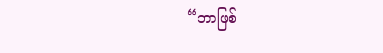“ဘာဖြစ်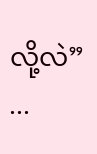လို့လဲ”
...